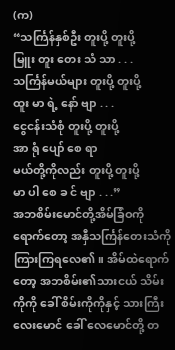(က)
“သင်္ကြန်နှစ်ဦး တူးပို့ တူးပို့
မြူး တူး တေး သံ သာ . . .
သင်္ကြန်မယ်များ တူးပို့ တူးပို့
ထူး မာ ရဲ့ နော် ဗျာ . . .
ငွေငန်းသံစုံ တူးပို့ တူးပို့
အာ ရုံ ပျော် စေ ရာ
မယ်တို့ကိုလည်း တူးပို့ တူးပို့
မာ ပါ စေ ခ င် ဗျာ . . .”
အဘစိမ်းမောင်တို့အိမ်ခြံဝကို ရောက်တော့ အနှီသင်္ကြန်တေးသံကို ကြားကြရလေ၏။ အိမ်ထဲရောက်တော့ အဘစိမ်း၏သားငယ် သိမ်းကိုကို ခေါ် စိမ်းကိုကိုနှင့် သားကြီး လေးမောင် ခေါ် လေမောင်တို့ တ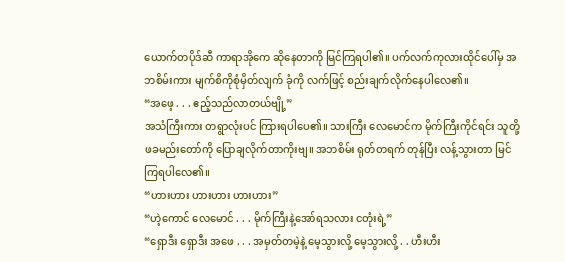ယောက်တပိုဒ်ဆီ ကာရာအိုကေ ဆိုနေတာကို မြင်ကြရပါ၏။ ပက်လက်ကုလားထိုင်ပေါ်မှ အဘစိမ်းကား မျက်စိကိုစုံမှိတ်လျက် ခုံကို လက်ဖြင့် စည်းချက်လိုက်နေပါလေ၏။
“အဖေ့ . . . ဧည့်သည်လာတယ်ဗျို့”
အသံကြီးကား တရွာလုံးပင် ကြားရပါပေ၏။ သားကြီး လေမောင်က မိုက်ကြီးကိုင်ရင်း သူတို့ဖခမည်းတော်ကို ပြောချလိုက်တာကိုးဗျ။ အဘစိမ်း ရုတ်တရက် တုန်ပြီး လန့်သွားတာ မြင်ကြရပါလေ၏။
“ဟားဟား ဟားဟား ဟားဟား”
“ဟဲ့ကောင် လေမောင် . . . မိုက်ကြီးနဲ့အော်ရသလား ငတုံးရဲ့”
“ရှောဒီး ရှောဒီး အဖေ . . . အမှတ်တမဲ့နဲ့ မေ့သွားလို့ မေ့သွားလို့ . . ဟီးဟီး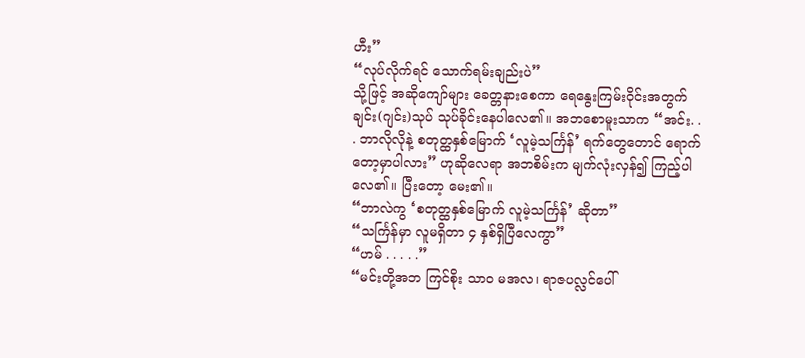ဟီး”
“လုပ်လိုက်ရင် သောက်ရမ်းချည်းပဲ”
သို့ဖြင့် အဆိုကျော်များ ခေတ္တနားစေကာ ရေနွေးကြမ်းဝိုင်းအတွက် ချင်း(ဂျင်း)သုပ် သုပ်ခိုင်းနေပါလေ၏။ အဘစောမူးသာက “အင်း. . . ဘာလိုလိုနဲ့ စတုတ္ထနှစ်မြောက် ‘လူမဲ့သင်္ကြန်’ ရက်တွေတောင် ရောက်တော့မှာပါလား” ဟုဆိုလေရာ အဘစိမ်းက မျက်လုံးလှန်၍ ကြည့်ပါလေ၏။ ပြီးတော့ မေး၏။
“ဘာလဲကွ ‘စတုတ္ထနှစ်မြောက် လူမဲ့သင်္ကြန်’ ဆိုတာ”
“သင်္ကြန်မှာ လူမရှိတာ ၄ နှစ်ရှိပြီလေကွာ”
“ဟမ် . . . . .”
“မင်းတို့အဘ ကြင်စိုး သာဝ မအလ၊ ရာဇပလ္လင်ပေါ်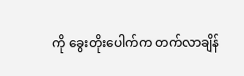ကို ခွေးတိုးပေါက်က တက်လာချိန်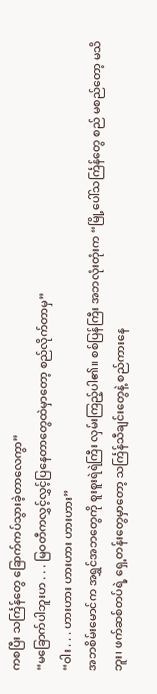ကစပြီး သင်္ကြန်တွေ ခြောက်ကပ်သွားခဲ့တာလေကွာ”
“မခြောက်ပါဘူးဟ . . . မြဝတီကလွှင့်လွှင့်ပြနေတာတွေထဲမှာတော့ စည်လိုက်တာမှ”
“ဝါး . . . ဟားဟား ဟားဟား ဟားဟား”
အဘစိမ်းမောင်က အရွှင်အဘတွေကို စူးစူးရဲရဲကြီး လှမ်းကြည့်ပါ၏။ စစ်ပြန်ကြီး အဘလုံးတုံးက “မြို့ပေါ်သင်္ကြန်တွေ စည် မစည်တော့ မသိဘူး၊ ဖက်ဆစ်တပ်ရဲ့ ရှေ့တန်းတွေမှာတော့ သင်္ကြန်သီချင်းတွေနဲ့ စည်ကားနေ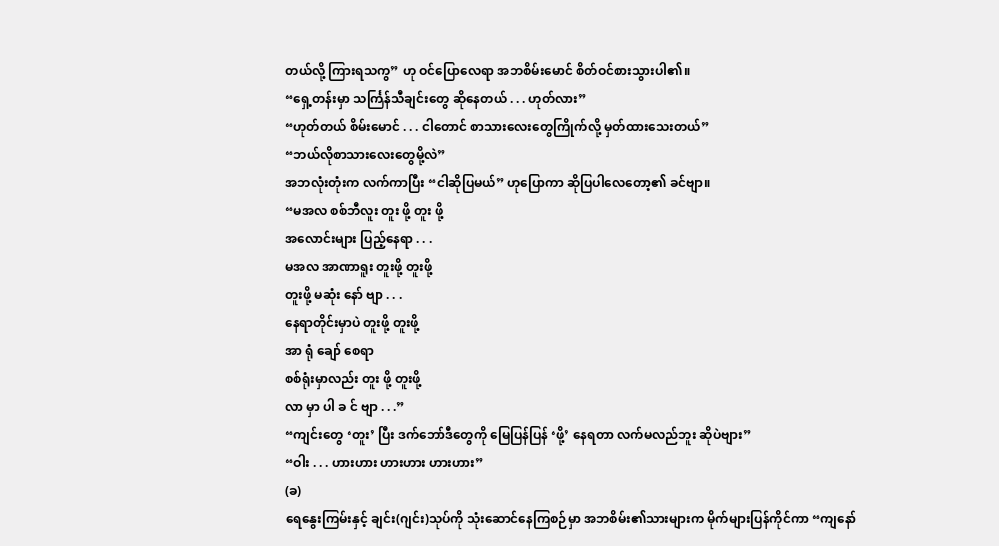တယ်လို့ ကြားရသကွ” ဟု ဝင်ပြောလေရာ အဘစိမ်းမောင် စိတ်ဝင်စားသွားပါ၏။
“ရှေ့တန်းမှာ သင်္ကြန်သီချင်းတွေ ဆိုနေတယ် . . . ဟုတ်လား”
“ဟုတ်တယ် စိမ်းမောင် . . . ငါတောင် စာသားလေးတွေကြိုက်လို့ မှတ်ထားသေးတယ်”
“ဘယ်လိုစာသားလေးတွေမို့လဲ”
အဘလုံးတုံးက လက်ကာပြီး “ငါဆိုပြမယ်” ဟုပြောကာ ဆိုပြပါလေတော့၏ ခင်ဗျာ။
“မအလ စစ်ဘီလူး တူး ဖို့ တူး ဖို့
အလောင်းများ ပြည့်နေရာ . . .
မအလ အာဏာရူး တူးဖို့ တူးဖို့
တူးဖို့ မဆုံး နော် ဗျာ . . .
နေရာတိုင်းမှာပဲ တူးဖို့ တူးဖို့
အာ ရုံ ချော် စေရာ
စစ်ရုံးမှာလည်း တူး ဖို့ တူးဖို့
လာ မှာ ပါ ခ င် ဗျာ . . .”
“ကျင်းတွေ ‘တူး’ ပြီး ဒက်ဘော်ဒီတွေကို မြေပြန်ပြန် ‘ဖို့’ နေရတာ လက်မလည်ဘူး ဆိုပဲဗျား”
“ဝါး . . . ဟားဟား ဟားဟား ဟားဟား”
(ခ)
ရေနွေးကြမ်းနှင့် ချင်း(ဂျင်း)သုပ်ကို သုံးဆောင်နေကြစဉ်မှာ အဘစိမ်း၏သားများက မိုက်များပြန်ကိုင်ကာ “ကျနော်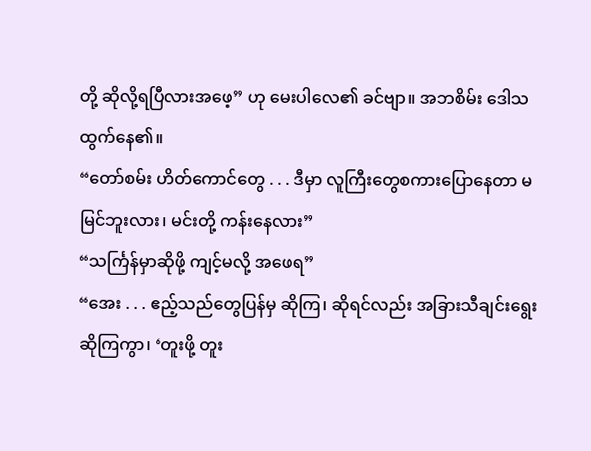တို့ ဆိုလို့ရပြီလားအဖေ့” ဟု မေးပါလေ၏ ခင်ဗျာ။ အဘစိမ်း ဒေါသထွက်နေ၏။
“တော်စမ်း ဟိတ်ကောင်တွေ . . . ဒီမှာ လူကြီးတွေစကားပြောနေတာ မမြင်ဘူးလား၊ မင်းတို့ ကန်းနေလား”
“သင်္ကြန်မှာဆိုဖို့ ကျင့်မလို့ အဖေရ”
“အေး . . . ဧည့်သည်တွေပြန်မှ ဆိုကြ၊ ဆိုရင်လည်း အခြားသီချင်းရွေးဆိုကြကွာ၊ ‘တူးဖို့ တူး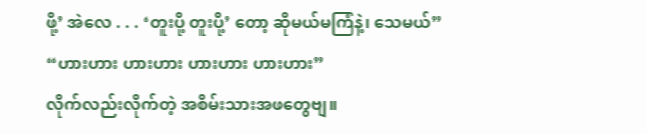ဖို့’ အဲလေ . . . ‘တူးပို့ တူးပို့’ တော့ ဆိုမယ်မကြံနဲ့၊ သေမယ်”
“ဟားဟား ဟားဟား ဟားဟား ဟားဟား”
လိုက်လည်းလိုက်တဲ့ အစိမ်းသားအဖတွေဗျ။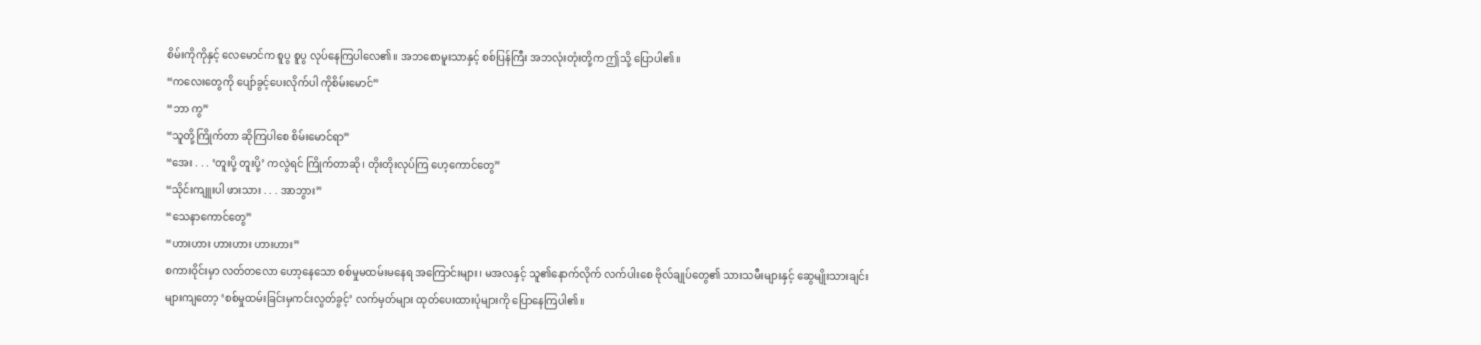စိမ်းကိုကိုနှင့် လေမောင်က စူပွ စူပွ လုပ်နေကြပါလေ၏။ အဘစောမူးသာနှင့် စစ်ပြန်ကြီး အဘလုံးတုံးတို့က ဤသို့ ပြောပါ၏။
“ကလေးတွေကို ပျော်ခွင့်ပေးလိုက်ပါ ကိုစိမ်းမောင်”
“ဘာ ကွ”
“သူတို့ကြိုက်တာ ဆိုကြပါစေ စိမ်းမောင်ရာ”
“အေး . . . ‘တူးပို့ တူးပို့’ ကလွဲရင် ကြိုက်တာဆို၊ တိုးတိုးလုပ်ကြ ဟေ့ကောင်တွေ”
“သိုင်းကျူးပါ ဖားသား . . . အာဘွား”
“သေနာကောင်တွေ”
“ဟားဟား ဟားဟား ဟားဟား”
စကားဝိုင်းမှာ လတ်တလော ဟော့နေသော စစ်မှုမထမ်းမနေရ အကြောင်းများ၊ မအလနှင့် သူ၏နောက်လိုက် လက်ပါးစေ ဗိုလ်ချုပ်တွေ၏ သားသမီးများနှင့် ဆွေမျိုးသားချင်းများကျတော့ ‘စစ်မှုထမ်းခြင်းမှကင်းလွတ်ခွင့်’ လက်မှတ်များ ထုတ်ပေးထားပုံများကို ပြောနေကြပါ၏။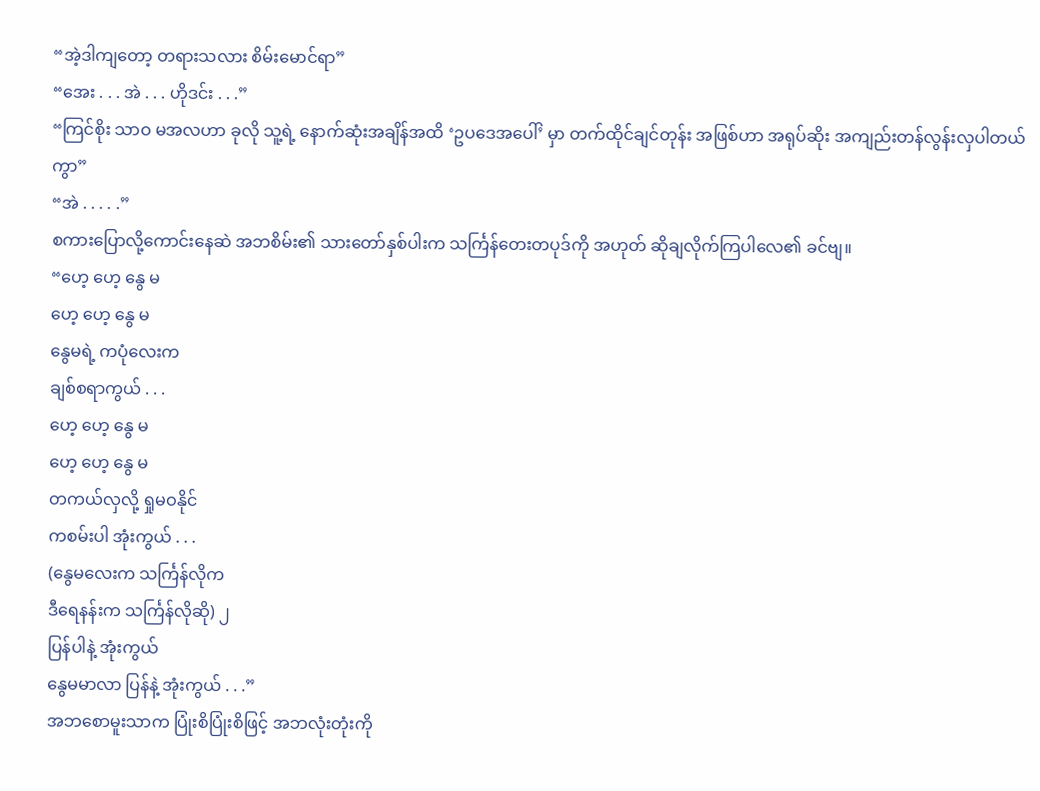“အဲ့ဒါကျတော့ တရားသလား စိမ်းမောင်ရာ”
“အေး . . . အဲ . . . ဟိုဒင်း . . .”
“ကြင်စိုး သာဝ မအလဟာ ခုလို သူ့ရဲ့ နောက်ဆုံးအချိန်အထိ ‘ဥပဒေအပေါ်’ မှာ တက်ထိုင်ချင်တုန်း အဖြစ်ဟာ အရုပ်ဆိုး အကျည်းတန်လွန်းလှပါတယ်ကွာ”
“အဲ . . . . .”
စကားပြောလို့ကောင်းနေဆဲ အဘစိမ်း၏ သားတော်နှစ်ပါးက သင်္ကြန်တေးတပုဒ်ကို အဟုတ် ဆိုချလိုက်ကြပါလေ၏ ခင်ဗျ။
“ဟေ့ ဟေ့ နွေ မ
ဟေ့ ဟေ့ နွေ မ
နွေမရဲ့ ကပုံလေးက
ချစ်စရာကွယ် . . .
ဟေ့ ဟေ့ နွေ မ
ဟေ့ ဟေ့ နွေ မ
တကယ်လှလို့ ရှုမဝနိုင်
ကစမ်းပါ အုံးကွယ် . . .
(နွေမလေးက သင်္ကြန်လိုက
ဒီရေနန်းက သင်္ကြန်လိုဆို) ၂
ပြန်ပါနဲ့ အုံးကွယ်
နွေမမာလာ ပြန်နဲ့ အုံးကွယ် . . .”
အဘစောမူးသာက ပြုံးစိပြုံးစိဖြင့် အဘလုံးတုံးကို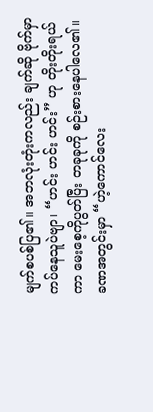မျက်စပစ်ပြ၏။ အဘလုံးတုံးကလည်း ချက်ဆို ဗိုက်မှာကပ်နေသူပဲဗျာ၊ “ဟင်း ဟင်း ဟင်း” ဟု တိုးတိုးရယ်ကာ မေးစေ့ကိုပွတ်ပြီး တခုခုကို စဉ်းစားနေပါလေ၏။ ခဏအတွင်းမှာ “ဟဲ့ကောင်လေး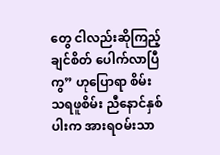တွေ ငါလည်းဆိုကြည့်ချင်စိတ် ပေါက်လာပြီကွ” ဟုပြောရာ စိမ်းသရဖူစိမ်း ညီနောင်နှစ်ပါးက အားရဝမ်းသာ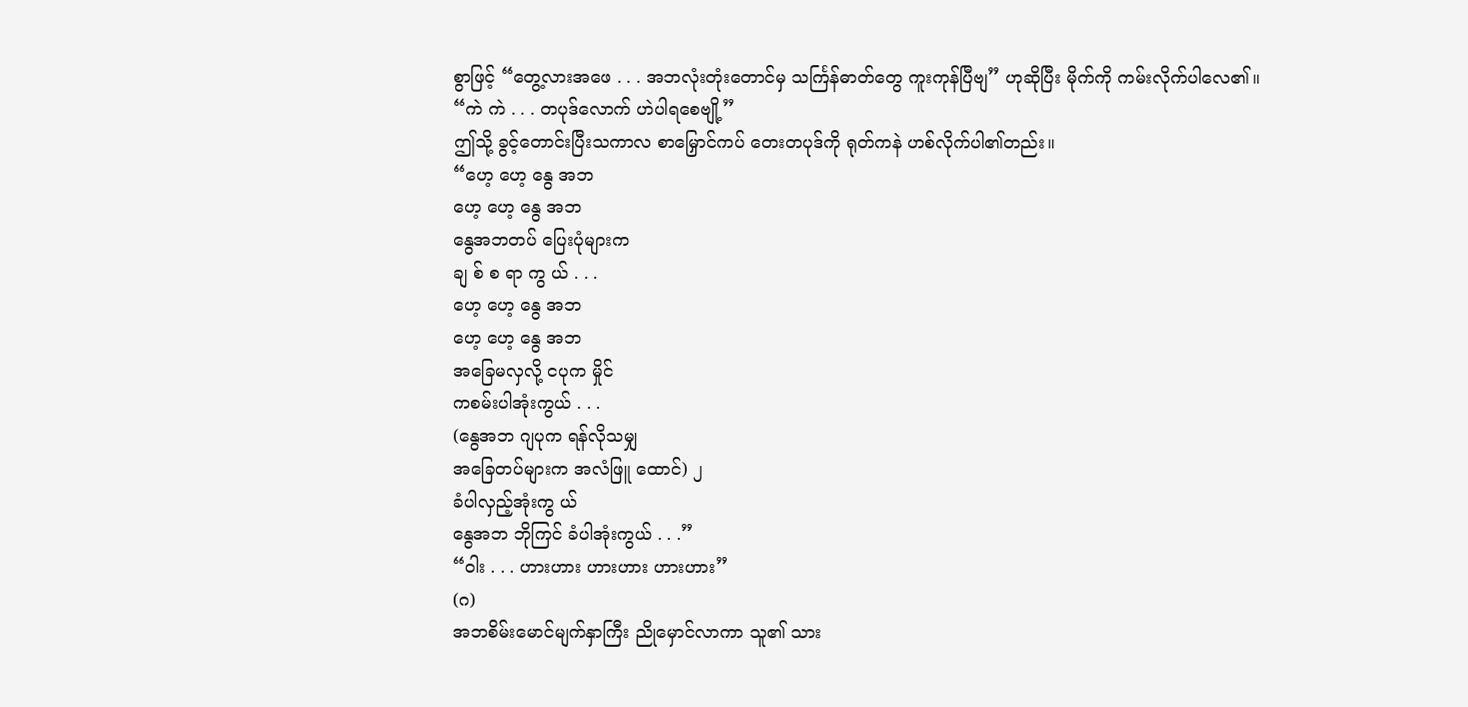စွာဖြင့် “တွေ့လားအဖေ . . . အဘလုံးတုံးတောင်မှ သင်္ကြန်ဓာတ်တွေ ကူးကုန်ပြီဗျ” ဟုဆိုပြီး မိုက်ကို ကမ်းလိုက်ပါလေ၏။
“ကဲ ကဲ . . . တပုဒ်လောက် ဟဲပါရစေဗျို့”
ဤသို့ ခွင့်တောင်းပြီးသကာလ စာမြှောင်ကပ် တေးတပုဒ်ကို ရုတ်ကနဲ ဟစ်လိုက်ပါ၏တည်း။
“ဟေ့ ဟေ့ နွေ အဘ
ဟေ့ ဟေ့ နွေ အဘ
နွေအဘတပ် ပြေးပုံများက
ချ စ် စ ရာ ကွ ယ် . . .
ဟေ့ ဟေ့ နွေ အဘ
ဟေ့ ဟေ့ နွေ အဘ
အခြေမလှလို့ ငပုက မှိုင်
ကစမ်းပါအုံးကွယ် . . .
(နွေအဘ ဂျပုက ရန်လိုသမျှ
အခြေတပ်များက အလံဖြူ ထောင်) ၂
ခံပါလှည့်အုံးကွ ယ်
နွေအဘ ဘိုကြင် ခံပါအုံးကွယ် . . .”
“ဝါး . . . ဟားဟား ဟားဟား ဟားဟား”
(ဂ)
အဘစိမ်းမောင်မျက်နှာကြီး ညိုမှောင်လာကာ သူ၏ သား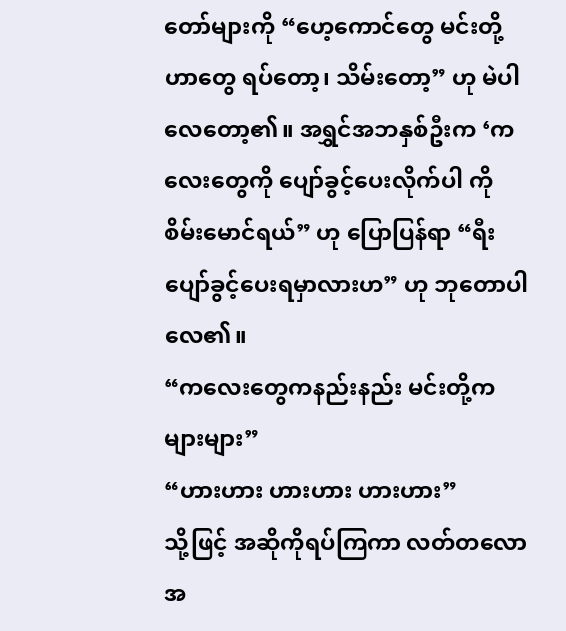တော်များကို “ဟေ့ကောင်တွေ မင်းတို့ဟာတွေ ရပ်တော့၊ သိမ်းတော့” ဟု မဲပါလေတော့၏။ အရွှင်အဘနှစ်ဦးက ‘ကလေးတွေကို ပျော်ခွင့်ပေးလိုက်ပါ ကိုစိမ်းမောင်ရယ်” ဟု ပြောပြန်ရာ “ရီး ပျော်ခွင့်ပေးရမှာလားဟ” ဟု ဘုတောပါလေ၏။
“ကလေးတွေကနည်းနည်း မင်းတို့ကများများ”
“ဟားဟား ဟားဟား ဟားဟား”
သို့ဖြင့် အဆိုကိုရပ်ကြကာ လတ်တလော အ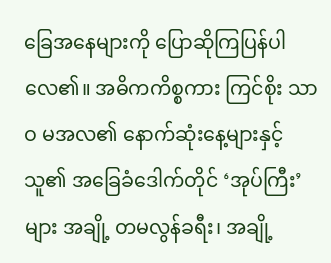ခြေအနေများကို ပြောဆိုကြပြန်ပါလေ၏။ အဓိကကိစ္စကား ကြင်စိုး သာဝ မအလ၏ နောက်ဆုံးနေ့များနှင့် သူ၏ အခြေခံဒေါက်တိုင် ‘အုပ်ကြီး’ များ အချို့ တမလွန်ခရီး၊ အချို့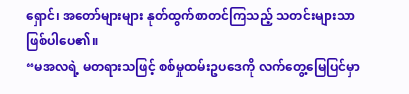ရှောင်၊ အတော်များများ နုတ်ထွက်စာတင်ကြသည့် သတင်းများသာ ဖြစ်ပါပေ၏။
“မအလရဲ့ မတရားသဖြင့် စစ်မှုထမ်းဥပဒေကို လက်တွေ့မြေပြင်မှာ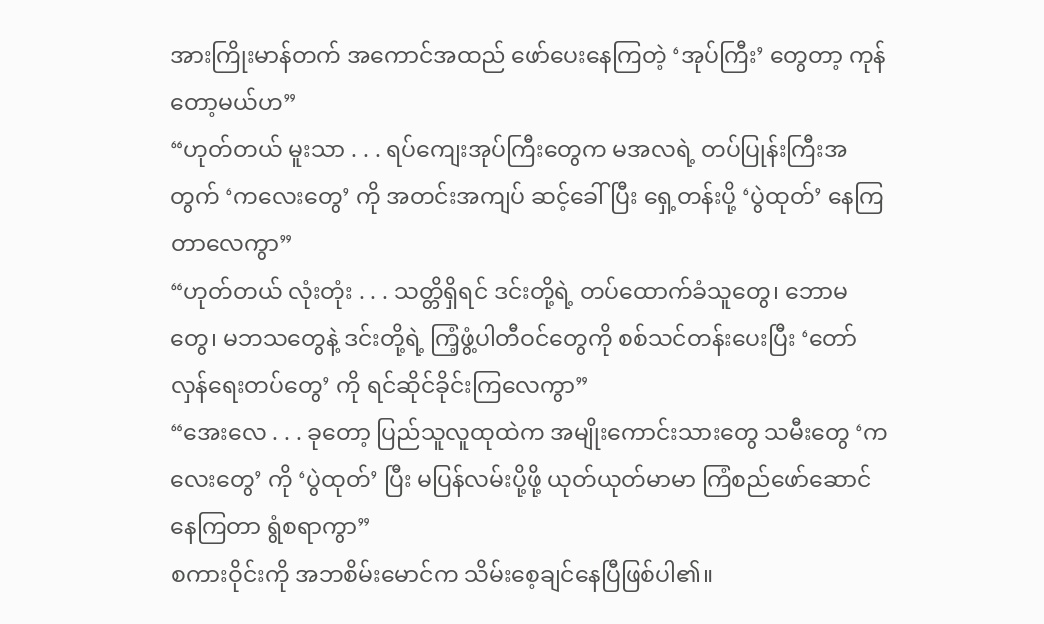အားကြိုးမာန်တက် အကောင်အထည် ဖော်ပေးနေကြတဲ့ ‘အုပ်ကြီး’ တွေတာ့ ကုန်တော့မယ်ဟ”
“ဟုတ်တယ် မူးသာ . . . ရပ်ကျေးအုပ်ကြီးတွေက မအလရဲ့ တပ်ပြုန်းကြီးအတွက် ‘ကလေးတွေ’ ကို အတင်းအကျပ် ဆင့်ခေါ်ပြီး ရှေ့တန်းပို့ ‘ပွဲထုတ်’ နေကြတာလေကွာ”
“ဟုတ်တယ် လုံးတုံး . . . သတ္တိရှိရင် ဒင်းတို့ရဲ့ တပ်ထောက်ခံသူတွေ၊ ဘောမတွေ၊ မဘသတွေနဲ့ ဒင်းတို့ရဲ့ ကြံ့ဖွံ့ပါတီဝင်တွေကို စစ်သင်တန်းပေးပြီး ‘တော်လှန်ရေးတပ်တွေ’ ကို ရင်ဆိုင်ခိုင်းကြလေကွာ”
“အေးလေ . . . ခုတော့ ပြည်သူလူထုထဲက အမျိုးကောင်းသားတွေ သမီးတွေ ‘ကလေးတွေ’ ကို ‘ပွဲထုတ်’ ပြီး မပြန်လမ်းပို့ဖို့ ယုတ်ယုတ်မာမာ ကြံစည်ဖော်ဆောင်နေကြတာ ရွံစရာကွာ”
စကားဝိုင်းကို အဘစိမ်းမောင်က သိမ်းစေ့ချင်နေပြီဖြစ်ပါ၏။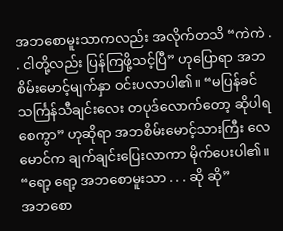အဘစောမူးသာကလည်း အလိုက်တသိ “ကဲကဲ . . ငါတို့လည်း ပြန်ကြဖို့သင့်ပြီ” ဟုပြောရာ အဘစိမ်းမောင့်မျက်နှာ ဝင်းပလာပါ၏။ “မပြန်ခင် သင်္ကြန်သီချင်းလေး တပုဒ်လောက်တော့ ဆိုပါရစေကွာ” ဟုဆိုရာ အဘစိမ်းမောင့်သားကြီး လေမောင်က ချက်ချင်းပြေးလာကာ မိုက်ပေးပါ၏။
“ရော့ ရော့ အဘစောမူးသာ . . . ဆို ဆို”
အဘစော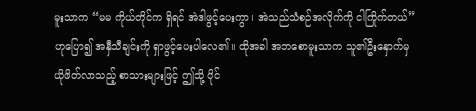မူးသာက “မမ ကိုယ်တိုင်က ရှိရင် အဲဒါဖွင့်ပေးကွာ၊ အဲသည်သံစဉ်အလိုက်ကို ငါကြိုက်တယ်” ဟုပြော၍ အနှီသီချင်းကို ရှာဖွင့်ပေးပါလေ၏။ ထိုအခါ အဘစောမူးသာက သူ၏ဦးနှောက်မှ ယိုဖိတ်လာသည့် စာသားများဖြင့် ဤသို့ ပိုင်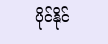ပိုင်နိုင်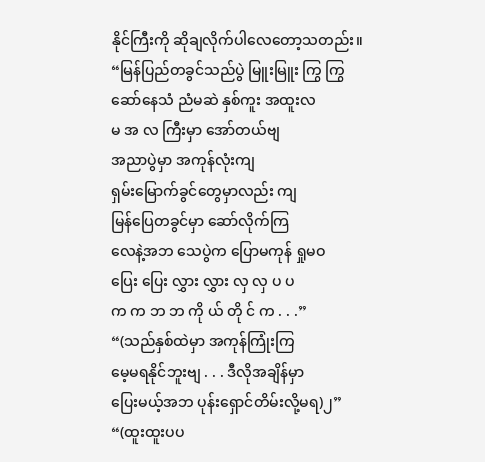နိုင်ကြီးကို ဆိုချလိုက်ပါလေတော့သတည်း။
“မြန်ပြည်တခွင်သည်ပွဲ မြူးမြူး ကြွ ကြွ
ဆော်နေသံ ညံမဆဲ နှစ်ကူး အထူးလ
မ အ လ ကြီးမှာ အော်တယ်ဗျ
အညာပွဲမှာ အကုန်လုံးကျ
ရှမ်းမြောက်ခွင်တွေမှာလည်း ကျ
မြန်ပြေတခွင်မှာ ဆော်လိုက်ကြ
လေနဲ့အဘ သေပွဲက ပြောမကုန် ရှုမဝ
ပြေး ပြေး လွှား လွှား လှ လှ ပ ပ
က က ဘ ဘ ကို ယ် တို င် က . . .”
“(သည်နှစ်ထဲမှာ အကုန်ကြုံးကြ
မေ့မရနိုင်ဘူးဗျ . . . ဒီလိုအချိန်မှာ
ပြေးမယ့်အဘ ပုန်းရှောင်တိမ်းလို့မရ)၂”
“(ထူးထူးပပ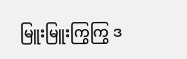မြူးမြူးကြွကြွ ဒ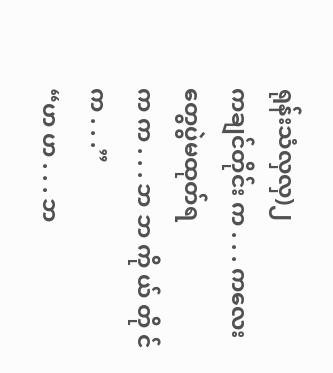ရုန်းသံလှလှ)၂
ကချင်တိုင်း က . . . ကလေးတွေပွဲမထုတ်ရ
က က . . . ဘ ဘ ကို ယ် တို င် က . . .”
“ဟ ဟ . . . ဘ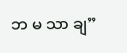ဘ မ သာ ချ”